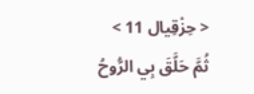< حِزْقِيال 11 >
ثُمَّ حَلَّقَ بِي الرُّوحُ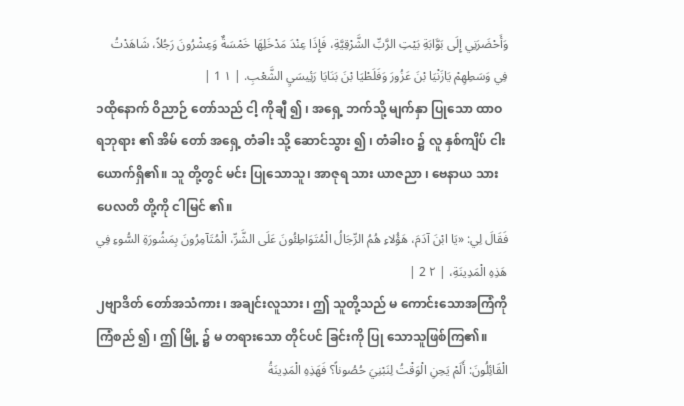وَأَحْضَرَنِي إِلَى بَوَّابَةِ بَيْتِ الرَّبِّ الشَّرْقِيَّةِ، فَإِذَا عِنْدَ مَدْخَلِهَا خَمْسَةٌ وَعِشْرُونَ رَجُلاً، شَاهَدْتُ فِي وَسَطِهِمْ يَازَنْيَا بْنَ عَزُورَ وَفَلَطْيَا بْنَ بَنَايَا رَئِيسَيِ الشَّعْبِ. | ١ 1 |
၁ထိုနောက် ဝိညာဉ် တော်သည် ငါ့ ကိုချီ ၍ ၊ အရှေ့ ဘက်သို့ မျက်နှာ ပြုသော ထာဝရဘုရား ၏ အိမ် တော် အရှေ့ တံခါး သို့ ဆောင်သွား ၍ ၊ တံခါးဝ ၌ လူ နှစ်ကျိပ် ငါး ယောက်ရှိ၏။ သူ တို့တွင် မင်း ပြုသောသူ၊ အာဇုရ သား ယာဇညာ ၊ ဗေနာယ သား ပေလတိ တို့ကို ငါမြင် ၏။
فَقَالَ لِي: «يَا ابْنَ آدَمَ، هَؤُلاءِ هُمُ الرِّجَالُ الْمُتَوَاطِئُونَ عَلَى الشَّرِّ، الْمُتَآمِرُونَ بِمَشُورَةِ السُّوءِ فِي هَذِهِ الْمَدِينَةِ، | ٢ 2 |
၂ဗျာဒိတ် တော်အသံကား ၊ အချင်းလူသား ၊ ဤ သူတို့သည် မ ကောင်းသောအကြံကို ကြံစည် ၍ ၊ ဤ မြို့ ၌ မ တရားသော တိုင်ပင် ခြင်းကို ပြု သောသူဖြစ်ကြ၏။
الْقَائِلُونَ: أَلَمْ يَحِنِ الْوَقْتُ لِنَبْنِيَ حُصُوناً؟ فَهَذِهِ الْمَدِينَةُ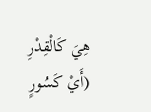هِيَ كَالْقِدْرِ (أَيْ كَسُورٍ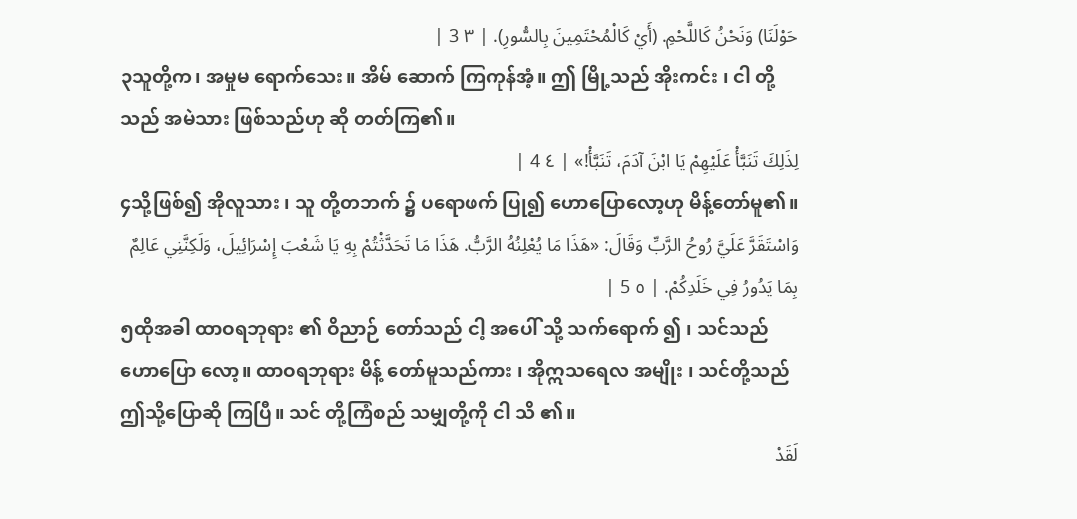حَوْلَنَا) وَنَحْنُ كَاللَّحْمِ. (أَيْ كَالْمُحْتَمِينَ بِالسُّورِ). | ٣ 3 |
၃သူတို့က၊ အမှုမ ရောက်သေး။ အိမ် ဆောက် ကြကုန်အံ့။ ဤ မြို့သည် အိုးကင်း ၊ ငါ တို့သည် အမဲသား ဖြစ်သည်ဟု ဆို တတ်ကြ၏။
لِذَلِكَ تَنَبَّأْ عَلَيْهِمْ يَا ابْنَ آدَمَ، تَنَبَّأْ!» | ٤ 4 |
၄သို့ဖြစ်၍ အိုလူသား ၊ သူ တို့တဘက် ၌ ပရောဖက် ပြု၍ ဟောပြောလော့ဟု မိန့်တော်မူ၏။
وَاسْتَقَرَّ عَلَيَّ رُوحُ الرَّبِّ وَقَالَ: «هَذَا مَا يُعْلِنُهُ الرَّبُّ. هَذَا مَا تَحَدَّثْتُمْ بِهِ يَا شَعْبَ إِسْرَائِيلَ، وَلَكِنَّنِي عَالِمٌ بِمَا يَدُورُ فِي خَلَدِكُمْ. | ٥ 5 |
၅ထိုအခါ ထာဝရဘုရား ၏ ဝိညာဉ် တော်သည် ငါ့ အပေါ် သို့ သက်ရောက် ၍ ၊ သင်သည် ဟောပြော လော့။ ထာဝရဘုရား မိန့် တော်မူသည်ကား ၊ အိုဣသရေလ အမျိုး ၊ သင်တို့သည် ဤသို့ပြောဆို ကြပြီ။ သင် တို့ကြံစည် သမျှတို့ကို ငါ သိ ၏။
لَقَدْ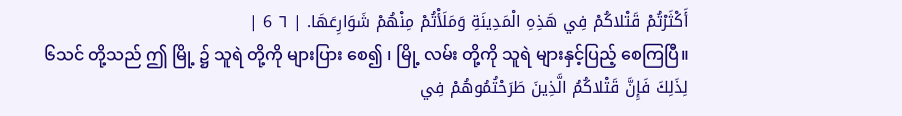أَكْثَرْتُمْ قَتْلاكُمْ فِي هَذِهِ الْمَدِينَةِ وَمَلَأْتُمْ مِنْهُمْ شَوَارِعَهَا. | ٦ 6 |
၆သင် တို့သည် ဤ မြို့ ၌ သူရဲ တို့ကို များပြား စေ၍ ၊ မြို့ လမ်း တို့ကို သူရဲ များနှင့်ပြည့် စေကြပြီ။
لِذَلِكَ فَإِنَّ قَتْلاكُمُ الَّذِينَ طَرَحْتُمُوهُمْ فِي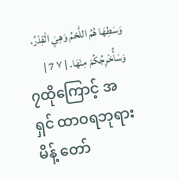وَسَطِهَا هُمُ اللَّحْمُ وَهِيَ الْقِدْرُ، وَسَأُخْرِجُكُمْ مِنْهَا. | ٧ 7 |
၇ထိုကြောင့် အရှင် ထာဝရဘုရား မိန့် တော်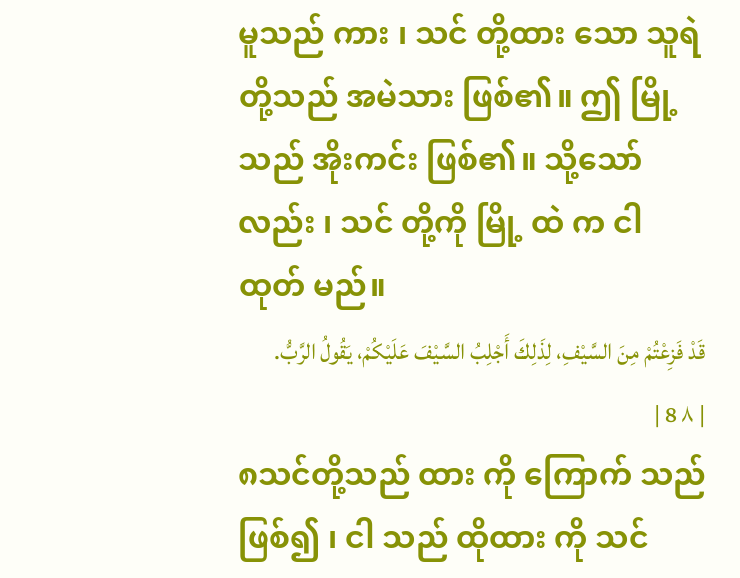မူသည် ကား ၊ သင် တို့ထား သော သူရဲ တို့သည် အမဲသား ဖြစ်၏။ ဤ မြို့သည် အိုးကင်း ဖြစ်၏။ သို့သော်လည်း ၊ သင် တို့ကို မြို့ ထဲ က ငါထုတ် မည်။
قَدْ فَزِعْتُمْ مِنَ السَّيْفِ، لِذَلِكَ أَجْلِبُ السَّيْفَ عَلَيْكُمْ، يَقُولُ الرَّبُّ. | ٨ 8 |
၈သင်တို့သည် ထား ကို ကြောက် သည်ဖြစ်၍ ၊ ငါ သည် ထိုထား ကို သင်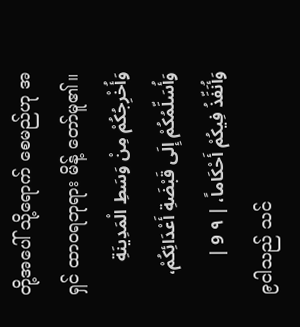တို့အပေါ် သို့ရောက် စေမည်ဟု အရှင် ထာဝရဘုရား မိန့် တော်မူ၏။
وَأُخْرِجُكُمْ مِنْ وَسَطِ الْمَدِينَةِ وَأُسَلِّمُكُمْ إِلَى قَبْضَةِ أَعْدَائِكُمْ، وَأُنَفِّذُ فِيكُمْ أَحْكَاماً، | ٩ 9 |
၉ငါသည် သင်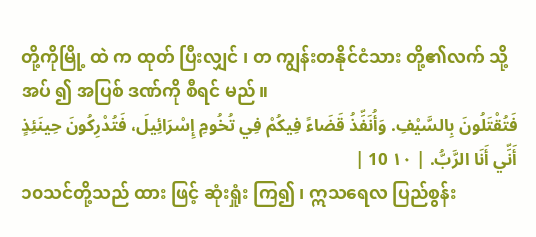တို့ကိုမြို့ ထဲ က ထုတ် ပြီးလျှင် ၊ တ ကျွန်းတနိုင်ငံသား တို့၏လက် သို့ အပ် ၍ အပြစ် ဒဏ်ကို စီရင် မည်။
فَتُقْتَلُونَ بِالسَّيْفِ. وَأُنَفِّذُ قَضَاءً فِيكُمْ فِي تُخُومِ إِسْرَائِيلَ، فَتُدْرِكُونَ حِينَئِذٍ أَنِّي أَنَا الرَّبُّ. | ١٠ 10 |
၁၀သင်တို့သည် ထား ဖြင့် ဆုံးရှုံး ကြ၍ ၊ ဣသရေလ ပြည်စွန်း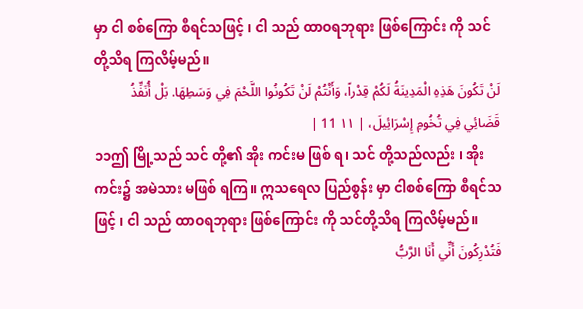မှာ ငါ စစ်ကြော စီရင်သဖြင့် ၊ ငါ သည် ထာဝရဘုရား ဖြစ်ကြောင်း ကို သင်တို့သိရ ကြလိမ့်မည်။
لَنْ تَكُونَ هَذِهِ الْمَدِينَةُ لَكُمْ قِدْراً، وَأَنْتُمْ لَنْ تَكُونُوا اللَّحْمَ فِي وَسَطِهَا. بَلْ أُنَفِّذُ قَضَائِي فِي تُخُومِ إِسْرَائِيلَ، | ١١ 11 |
၁၁ဤ မြို့သည် သင် တို့၏ အိုး ကင်းမ ဖြစ် ရ၊ သင် တို့သည်လည်း ၊ အိုး ကင်း၌ အမဲသား မဖြစ် ရကြ။ ဣသရေလ ပြည်စွန်း မှာ ငါစစ်ကြော စီရင်သဖြင့် ၊ ငါ သည် ထာဝရဘုရား ဖြစ်ကြောင်း ကို သင်တို့သိရ ကြလိမ့်မည်။
فَتُدْرِكُونَ أَنِّي أَنَا الرَّبُّ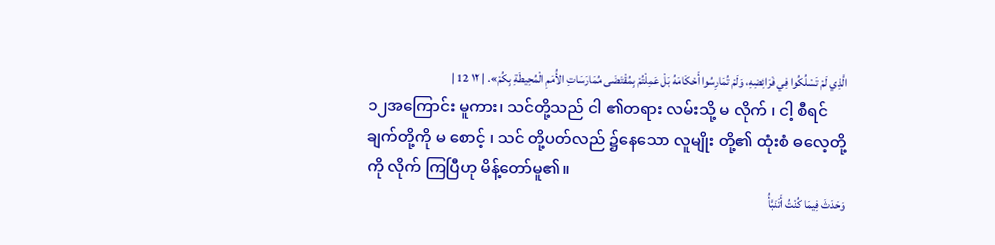الَّذِي لَمْ تَسْلُكُوا فِي فَرَائِضِهِ، وَلَمْ تُمَارِسُوا أَحْكَامَهُ بَلْ عَمِلْتُمْ بِمُقْتَضَى مُمَارَسَاتِ الأُمَمِ الْمُحِيطَةِ بِكُمْ». | ١٢ 12 |
၁၂အကြောင်း မူကား၊ သင်တို့သည် ငါ ၏တရား လမ်းသို့ မ လိုက် ၊ ငါ့ စီရင် ချက်တို့ကို မ စောင့် ၊ သင် တို့ပတ်လည် ၌နေသော လူမျိုး တို့၏ ထုံးစံ ဓလေ့တို့ကို လိုက် ကြပြီဟု မိန့်တော်မူ၏။
وَحَدَثَ فِيمَا كُنْتُ أَتَنَبَّأُ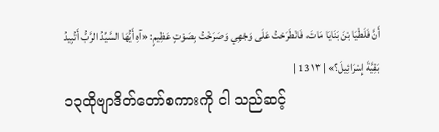أَنَّ فَلَطْيَا بْنَ بَنَايَا مَاتَ، فَانْطَرَحْتُ عَلَى وَجْهِي وَصَرَخْتُ بِصَوْتٍ عَظِيمٍ: «آهِ أَيُّهَا السَّيِّدُ الرَّبُّ أَتُبِيدُ بَقِيَّةَ إِسْرَائِيلَ؟» | ١٣ 13 |
၁၃ထိုဗျာဒိတ်တော်စကားကို ငါ သည်ဆင့်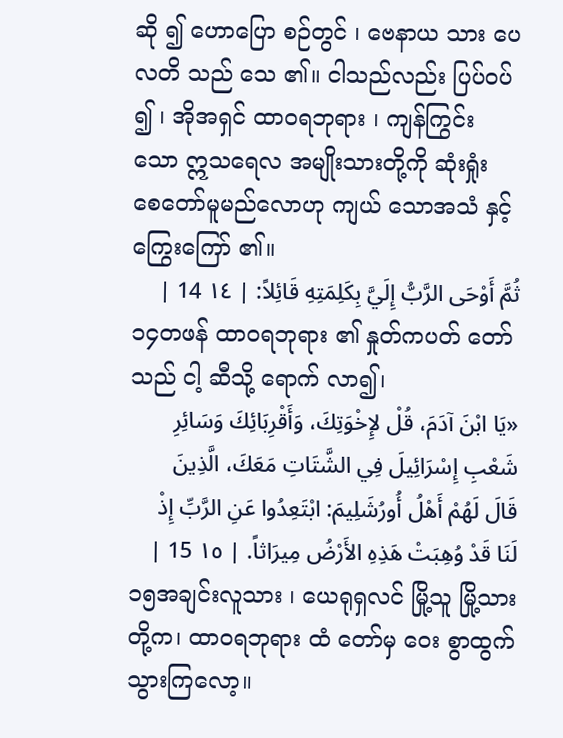ဆို ၍ ဟောပြော စဉ်တွင် ၊ ဗေနာယ သား ပေလတိ သည် သေ ၏။ ငါသည်လည်း ပြပ်ဝပ် ၍ ၊ အိုအရှင် ထာဝရဘုရား ၊ ကျန်ကြွင်း သော ဣသရေလ အမျိုးသားတို့ကို ဆုံးရှုံး စေတော်မူမည်လောဟု ကျယ် သောအသံ နှင့် ကြွေးကြော် ၏။
ثُمَّ أَوْحَى الرَّبُّ إِلَيَّ بِكَلِمَتِهِ قَائِلاً: | ١٤ 14 |
၁၄တဖန် ထာဝရဘုရား ၏ နှုတ်ကပတ် တော်သည် ငါ့ ဆီသို့ ရောက် လာ၍၊
«يَا ابْنَ آدَمَ، قُلْ لإِخْوَتِكَ، وَأَقْرِبَائِكَ وَسَائِرِ شَعْبِ إِسْرَائِيلَ فِي الشَّتَاتِ مَعَكَ، الَّذِينَ قَالَ لَهُمْ أَهْلُ أُورُشَلِيمَ: ابْتَعِدُوا عَنِ الرَّبِّ إِذْ لَنَا قَدْ وُهِبَتْ هَذِهِ الأَرْضُ مِيرَاثاً. | ١٥ 15 |
၁၅အချင်းလူသား ၊ ယေရုရှလင် မြို့သူ မြို့သားတို့က၊ ထာဝရဘုရား ထံ တော်မှ ဝေး စွာထွက်သွားကြလော့။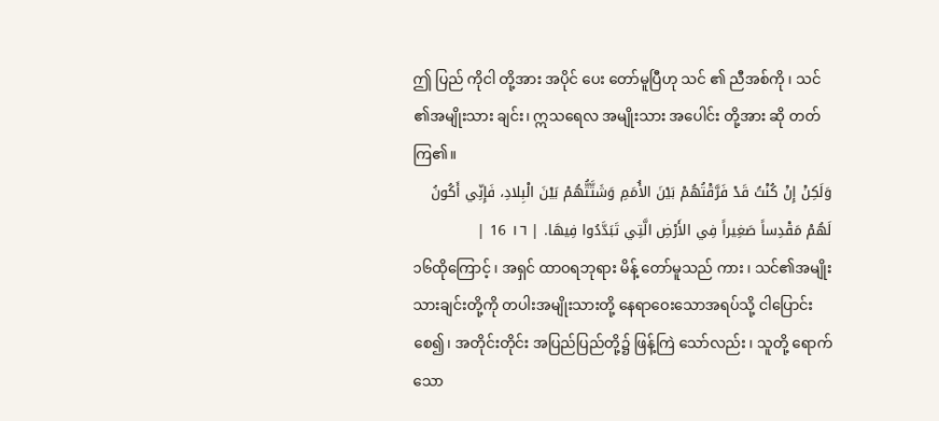ဤ ပြည် ကိုငါ တို့အား အပိုင် ပေး တော်မူပြီဟု သင် ၏ ညီအစ်ကို ၊ သင် ၏အမျိုးသား ချင်း၊ ဣသရေလ အမျိုးသား အပေါင်း တို့အား ဆို တတ်ကြ၏။
وَلَكِنْ إِنْ كُنْتُ قَدْ فَرَّقْتُهُمْ بَيْنَ الأُمَمِ وَشَتَّتُّهُمْ بَيْنَ الْبِلادِ، فَإِنِّي أَكُونُ لَهُمْ مَقْدِساً صَغِيراً فِي الأَرْضِ الَّتِي تَبَدَّدُوا فِيهَا. | ١٦ 16 |
၁၆ထိုကြောင့် ၊ အရှင် ထာဝရဘုရား မိန့် တော်မူသည် ကား ၊ သင်၏အမျိုးသားချင်းတို့ကို တပါးအမျိုးသားတို့ နေရာဝေးသောအရပ်သို့ ငါပြောင်းစေ၍၊ အတိုင်းတိုင်း အပြည်ပြည်တို့၌ ဖြန့်ကြဲ သော်လည်း ၊ သူတို့ ရောက် သော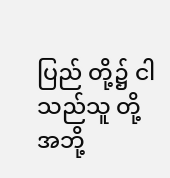ပြည် တို့၌ ငါသည်သူ တို့အဘို့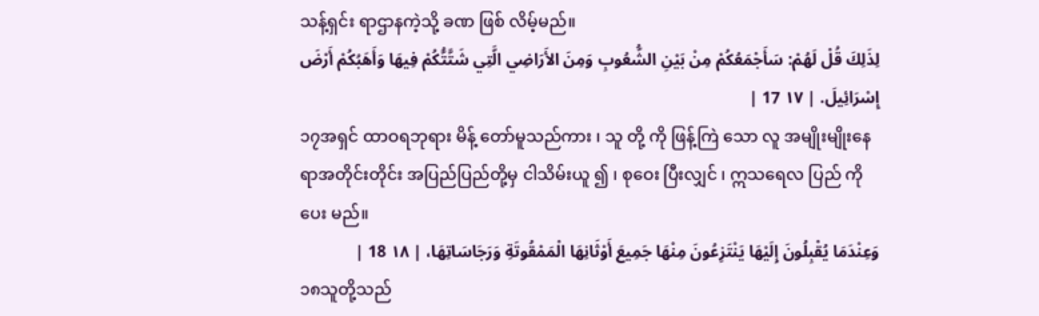သန့်ရှင်း ရာဌာနကဲ့သို့ ခဏ ဖြစ် လိမ့်မည်။
لِذَلِكَ قُلْ لَهُمْ: سَأَجْمَعُكُمْ مِنْ بَيْنِ الشُّعُوبِ وَمِنَ الأَرَاضِي الَّتِي شَتَّتُّكُمْ فِيهَا وَأَهَبُكُمْ أَرْضَ إِسْرَائِيلَ. | ١٧ 17 |
၁၇အရှင် ထာဝရဘုရား မိန့် တော်မူသည်ကား ၊ သူ တို့ ကို ဖြန့်ကြဲ သော လူ အမျိုးမျိုးနေရာအတိုင်းတိုင်း အပြည်ပြည်တို့မှ ငါသိမ်းယူ ၍ ၊ စုဝေး ပြီးလျှင် ၊ ဣသရေလ ပြည် ကိုပေး မည်။
وَعِنْدَمَا يُقْبِلُونَ إِلَيْهَا يَنْتَزِعُونَ مِنْهَا جَمِيعَ أَوْثَانِهَا الْمَمْقُوتَةِ وَرَجَاسَاتِهَا، | ١٨ 18 |
၁၈သူတို့သည်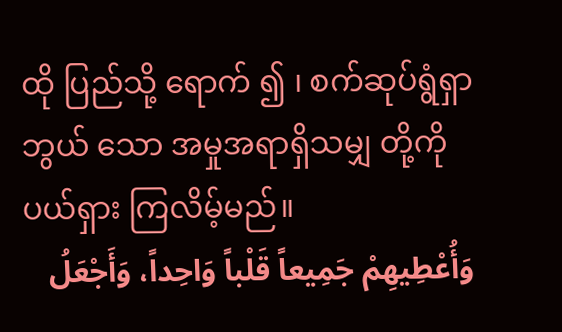ထို ပြည်သို့ ရောက် ၍ ၊ စက်ဆုပ်ရွံရှာဘွယ် သော အမှုအရာရှိသမျှ တို့ကို ပယ်ရှား ကြလိမ့်မည်။
وَأُعْطِيهِمْ جَمِيعاً قَلْباً وَاحِداً، وَأَجْعَلُ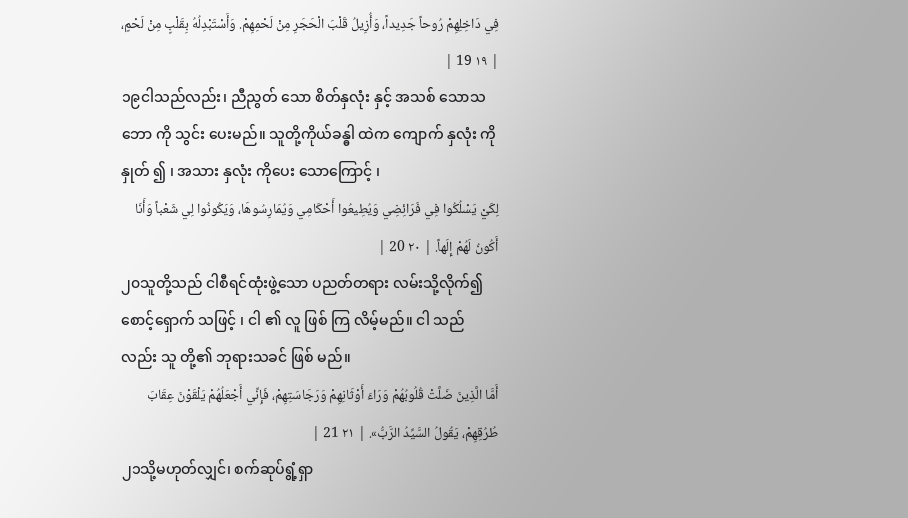فِي دَاخِلِهِمْ رُوحاً جَدِيداً، وَأُزِيلُ قَلْبَ الْحَجَرِ مِنْ لَحْمِهِمْ. وَأَسْتَبْدِلُهُ بِقَلْبٍ مِنْ لَحْمٍ، | ١٩ 19 |
၁၉ငါသည်လည်း၊ ညီညွတ် သော စိတ်နှလုံး နှင့် အသစ် သောသဘော ကို သွင်း ပေးမည်။ သူတို့ကိုယ်ခန္ဓါ ထဲက ကျောက် နှလုံး ကို နှုတ် ၍ ၊ အသား နှလုံး ကိုပေး သောကြောင့် ၊
لِكَيْ يَسْلُكُوا فِي فَرَائِضِي وَيُطِيعُوا أَحْكَامِي وَيُمَارِسُوهَا، وَيَكُونُوا لِي شَعْباً وَأَنَا أَكُونُ لَهُمْ إِلَهاً. | ٢٠ 20 |
၂၀သူတို့သည် ငါစီရင်ထုံးဖွဲ့သော ပညတ်တရား လမ်းသို့လိုက်၍ စောင့်ရှောက် သဖြင့် ၊ ငါ ၏ လူ ဖြစ် ကြ လိမ့်မည်။ ငါ သည်လည်း သူ တို့၏ ဘုရားသခင် ဖြစ် မည်။
أَمَّا الَّذِينَ ضَلَّتْ قُلُوبُهُمْ وَرَاءَ أَوْثَانِهِمْ وَرَجَاسَتِهِمْ، فَإِنِّي أَجْعَلُهُمْ يَلْقَوْنَ عِقَابَ طُرُقِهِمْ، يَقُولُ السَّيِّدُ الرَّبُّ». | ٢١ 21 |
၂၁သို့မဟုတ်လျှင်၊ စက်ဆုပ်ရွံ့ရှာ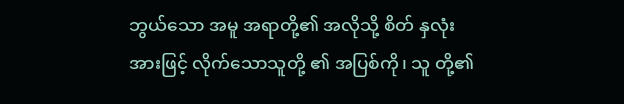ဘွယ်သော အမူ အရာတို့၏ အလိုသို့ စိတ် နှလုံးအားဖြင့် လိုက်သောသူတို့ ၏ အပြစ်ကို၊ သူ တို့၏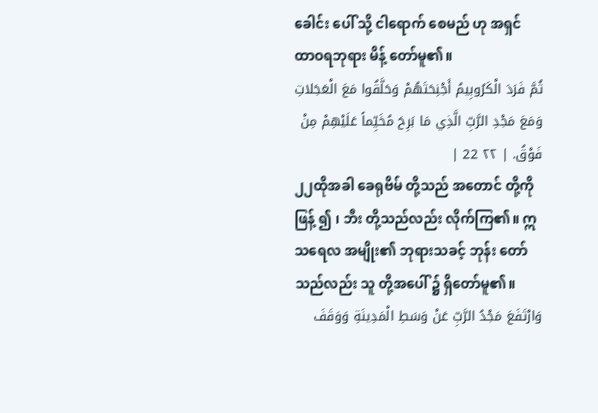ခေါင်း ပေါ် သို့ ငါရောက် စေမည် ဟု အရှင် ထာဝရဘုရား မိန့် တော်မူ၏။
ثُمَّ فَرَدَ الْكَرُوبِيمُ أَجْنِحَتَهُمْ وَحَلَّقُوا مَعَ الْعَجَلاتِ وَمَعَ مَجْدِ الرَّبِّ الَّذِي مَا بَرِحَ مُخَيِّماً عَلَيْهِمْ مِنْ فَوْقُ. | ٢٢ 22 |
၂၂ထိုအခါ ခေရုဗိမ် တို့သည် အတောင် တို့ကို ဖြန့် ၍ ၊ ဘီး တို့သည်လည်း လိုက်ကြ၏။ ဣသရေလ အမျိုး၏ ဘုရားသခင့် ဘုန်း တော်သည်လည်း သူ တို့အပေါ် ၌ ရှိတော်မူ၏။
وَارْتَفَعَ مَجْدُ الرَّبِّ عَنْ وَسَطِ الْمَدِينَةِ وَوَقَفَ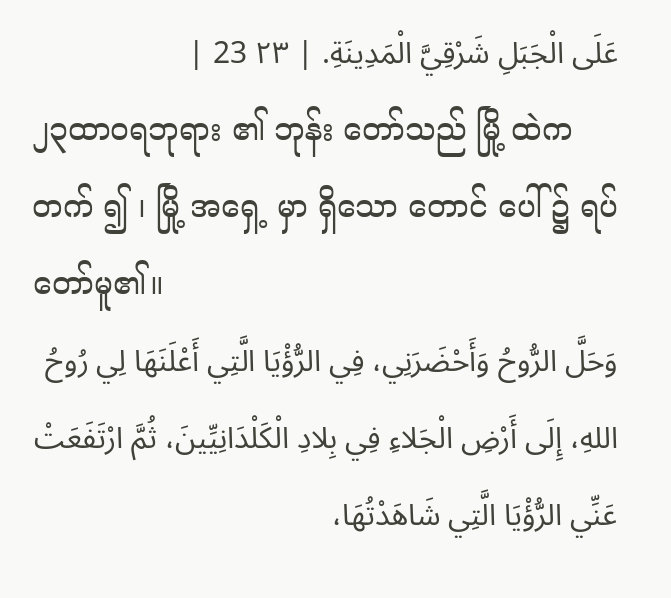عَلَى الْجَبَلِ شَرْقِيَّ الْمَدِينَةِ. | ٢٣ 23 |
၂၃ထာဝရဘုရား ၏ ဘုန်း တော်သည် မြို့ ထဲက တက် ၍ ၊ မြို့ အရှေ့ မှာ ရှိသော တောင် ပေါ် ၌ ရပ် တော်မူ၏။
وَحَلَّ الرُّوحُ وَأَحْضَرَنِي، فِي الرُّؤْيَا الَّتِي أَعْلَنَهَا لِي رُوحُ اللهِ، إِلَى أَرْضِ الْجَلاءِ فِي بِلادِ الْكَلْدَانِيِّينَ، ثُمَّ ارْتَفَعَتْ عَنِّي الرُّؤْيَا الَّتِي شَاهَدْتُهَا،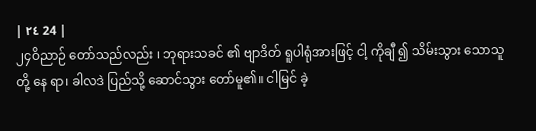| ٢٤ 24 |
၂၄ဝိညာဉ် တော်သည်လည်း ၊ ဘုရားသခင် ၏ ဗျာဒိတ် ရူပါရုံအားဖြင့် ငါ့ ကိုချီ ၍ သိမ်းသွား သောသူတို့ နေ ရာ၊ ခါလဒဲ ပြည်သို့ ဆောင်သွား တော်မူ၏။ ငါမြင် ခဲ့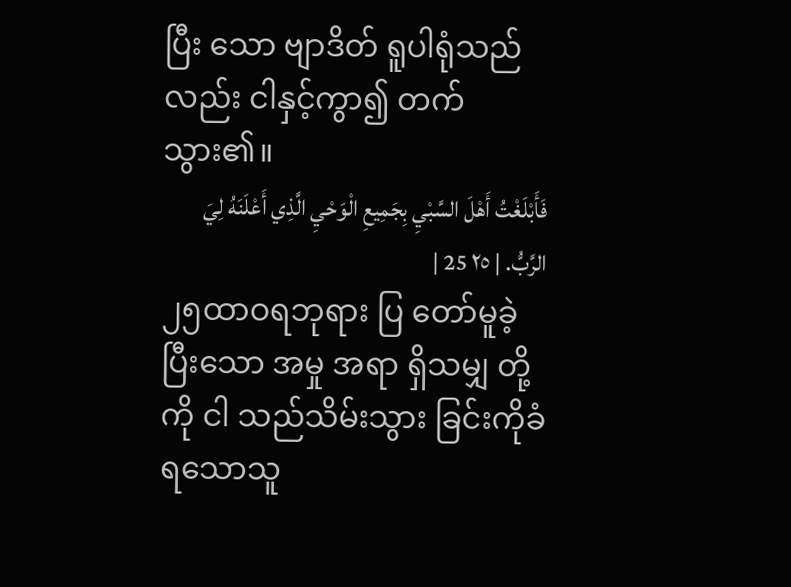ပြီး သော ဗျာဒိတ် ရူပါရုံသည်လည်း ငါနှင့်ကွာ၍ တက်သွား၏။
فَأَبْلَغْتُ أَهْلَ السَّبْيِ بِجَمِيعِ الْوَحْيِ الَّذِي أَعْلَنَهُ لِيَ الرَّبُّ. | ٢٥ 25 |
၂၅ထာဝရဘုရား ပြ တော်မူခဲ့ပြီးသော အမှု အရာ ရှိသမျှ တို့ကို ငါ သည်သိမ်းသွား ခြင်းကိုခံရသောသူ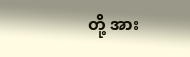တို့ အား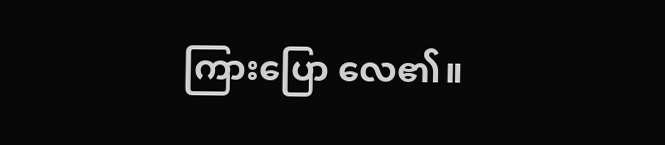ကြားပြော လေ၏။